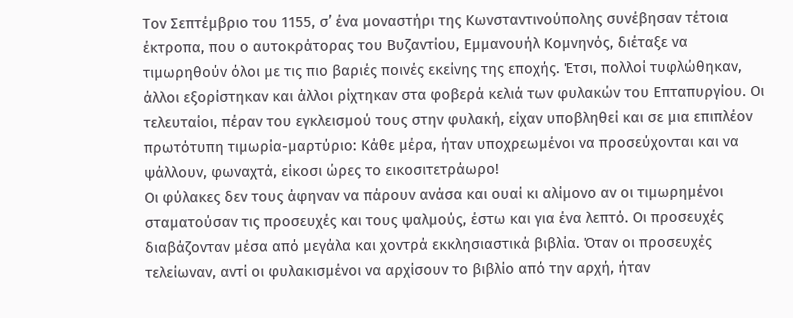Τον Σεπτέμβριο του 1155, σ’ ένα μοναστήρι της Κωνσταντινούπολης συνέβησαν τέτοια έκτροπα, που ο αυτοκράτορας του Βυζαντίου, Εμμανουήλ Κομνηνός, διέταξε να τιμωρηθούν όλοι με τις πιο βαριές ποινές εκείνης της εποχής. Έτσι, πολλοί τυφλώθηκαν, άλλοι εξορίστηκαν και άλλοι ρίχτηκαν στα φοβερά κελιά των φυλακών του Επταπυργίου. Οι τελευταίοι, πέραν του εγκλεισμού τους στην φυλακή, είχαν υποβληθεί και σε μια επιπλέον πρωτότυπη τιμωρία-μαρτύριο: Κάθε μέρα, ήταν υποχρεωμένοι να προσεύχονται και να ψάλλουν, φωναχτά, είκοσι ώρες το εικοσιτετράωρο!
Οι φύλακες δεν τους άφηναν να πάρουν ανάσα και ουαί κι αλίμονο αν οι τιμωρημένοι σταματούσαν τις προσευχές και τους ψαλμούς, έστω και για ένα λεπτό. Οι προσευχές διαβάζονταν μέσα από μεγάλα και χοντρά εκκλησιαστικά βιβλία. Όταν οι προσευχές τελείωναν, αντί οι φυλακισμένοι να αρχίσουν το βιβλίο από την αρχή, ήταν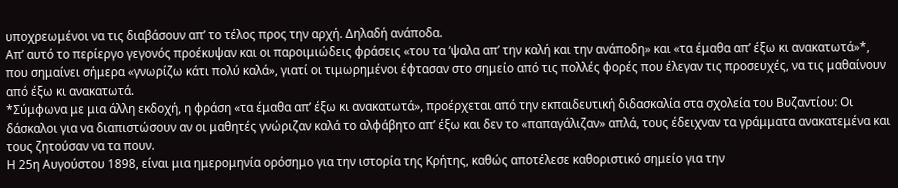υποχρεωμένοι να τις διαβάσουν απ’ το τέλος προς την αρχή. Δηλαδή ανάποδα.
Απ’ αυτό το περίεργο γεγονός προέκυψαν και οι παροιμιώδεις φράσεις «του τα ‘ψαλα απ’ την καλή και την ανάποδη» και «τα έμαθα απ’ έξω κι ανακατωτά»*, που σημαίνει σήμερα «γνωρίζω κάτι πολύ καλά», γιατί οι τιμωρημένοι έφτασαν στο σημείο από τις πολλές φορές που έλεγαν τις προσευχές, να τις μαθαίνουν από έξω κι ανακατωτά.
*Σύμφωνα με μια άλλη εκδοχή, η φράση «τα έμαθα απ’ έξω κι ανακατωτά», προέρχεται από την εκπαιδευτική διδασκαλία στα σχολεία του Βυζαντίου: Οι δάσκαλοι για να διαπιστώσουν αν οι μαθητές γνώριζαν καλά το αλφάβητο απ’ έξω και δεν το «παπαγάλιζαν» απλά, τους έδειχναν τα γράμματα ανακατεμένα και τους ζητούσαν να τα πουν.
Η 25η Αυγούστου 1898, είναι μια ημερομηνία ορόσημο για την ιστορία της Κρήτης, καθώς αποτέλεσε καθοριστικό σημείο για την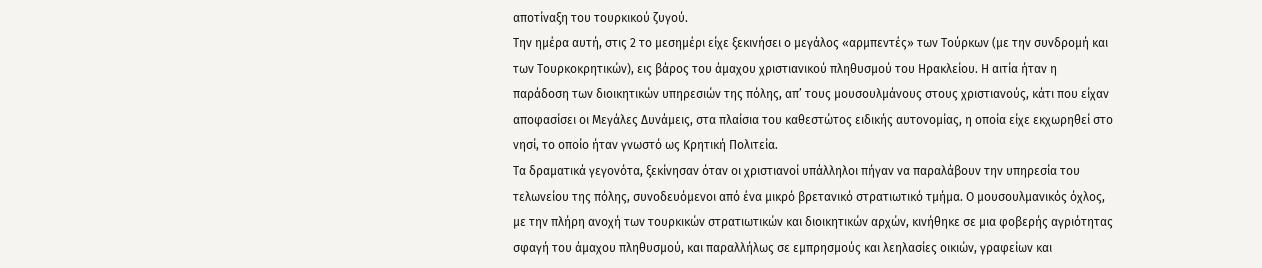αποτίναξη του τουρκικού ζυγού.
Την ημέρα αυτή, στις 2 το μεσημέρι είχε ξεκινήσει ο μεγάλος «αρμπεντές» των Τούρκων (με την συνδρομή και των Τουρκοκρητικών), εις βάρος του άμαχου χριστιανικού πληθυσμού του Ηρακλείου. Η αιτία ήταν η παράδοση των διοικητικών υπηρεσιών της πόλης, απ’ τους μουσουλμάνους στους χριστιανούς, κάτι που είχαν αποφασίσει οι Μεγάλες Δυνάμεις, στα πλαίσια του καθεστώτος ειδικής αυτονομίας, η οποία είχε εκχωρηθεί στο νησί, το οποίο ήταν γνωστό ως Κρητική Πολιτεία.
Τα δραματικά γεγονότα, ξεκίνησαν όταν οι χριστιανοί υπάλληλοι πήγαν να παραλάβουν την υπηρεσία του τελωνείου της πόλης, συνοδευόμενοι από ένα μικρό βρετανικό στρατιωτικό τμήμα. Ο μουσουλμανικός όχλος, με την πλήρη ανοχή των τουρκικών στρατιωτικών και διοικητικών αρχών, κινήθηκε σε μια φοβερής αγριότητας σφαγή του άμαχου πληθυσμού, και παραλλήλως σε εμπρησμούς και λεηλασίες οικιών, γραφείων και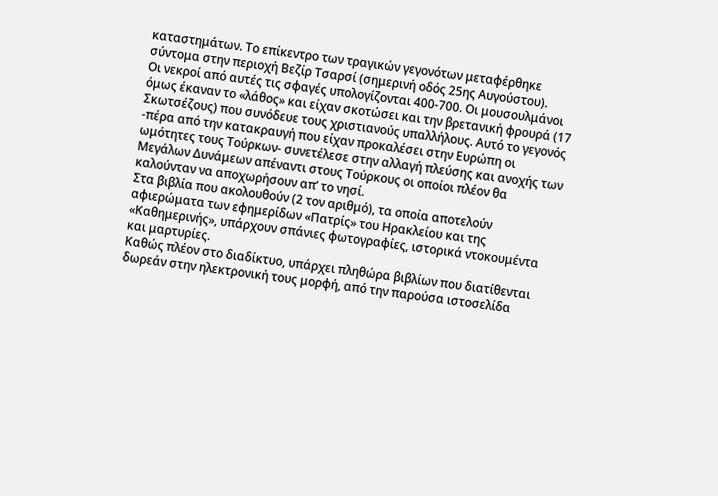καταστημάτων. Το επίκεντρο των τραγικών γεγονότων μεταφέρθηκε σύντομα στην περιοχή Βεζίρ Τσαρσί (σημερινή οδός 25ης Αυγούστου).
Οι νεκροί από αυτές τις σφαγές υπολογίζονται 400-700. Οι μουσουλμάνοι όμως έκαναν το «λάθος» και είχαν σκοτώσει και την βρετανική φρουρά (17 Σκωτσέζους) που συνόδευε τους χριστιανούς υπαλλήλους. Αυτό το γεγονός -πέρα από την κατακραυγή που είχαν προκαλέσει στην Ευρώπη οι ωμότητες τους Τούρκων- συνετέλεσε στην αλλαγή πλεύσης και ανοχής των Μεγάλων Δυνάμεων απέναντι στους Τούρκους οι οποίοι πλέον θα καλούνταν να αποχωρήσουν απ’ το νησί.
Στα βιβλία που ακολουθούν (2 τον αριθμό), τα οποία αποτελούν αφιερώματα των εφημερίδων «Πατρίς» του Ηρακλείου και της «Καθημερινής», υπάρχουν σπάνιες φωτογραφίες, ιστορικά ντοκουμέντα και μαρτυρίες.
Καθώς πλέον στο διαδίκτυο, υπάρχει πληθώρα βιβλίων που διατίθενται δωρεάν στην ηλεκτρονική τους μορφή, από την παρούσα ιστοσελίδα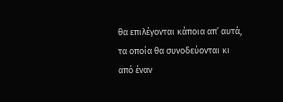θα επιλέγονται κάποια απ’ αυτά, τα οποία θα συνοδεύονται κι από έναν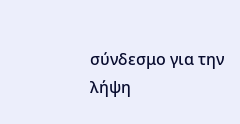σύνδεσμο για την λήψη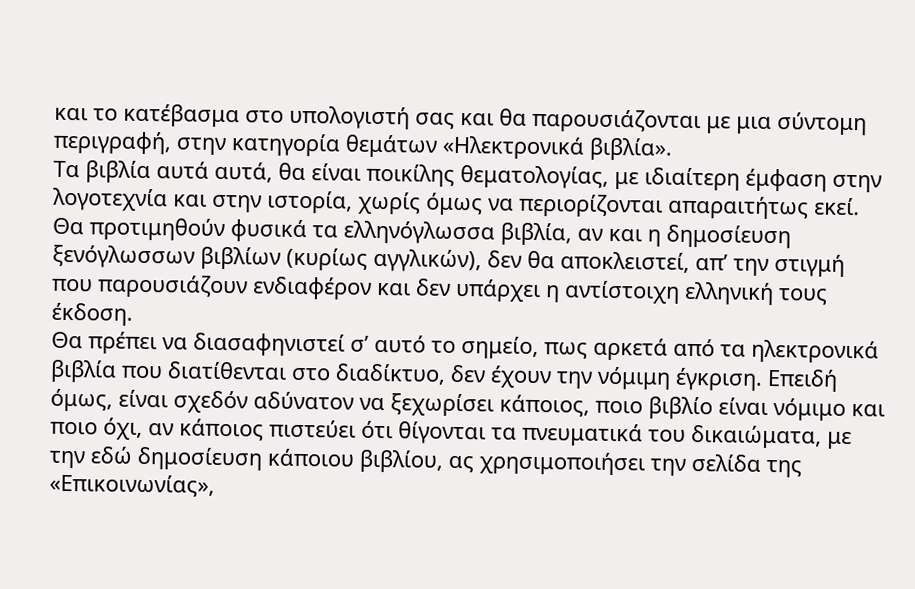και το κατέβασμα στο υπολογιστή σας και θα παρουσιάζονται με μια σύντομη περιγραφή, στην κατηγορία θεμάτων «Ηλεκτρονικά βιβλία».
Τα βιβλία αυτά αυτά, θα είναι ποικίλης θεματολογίας, με ιδιαίτερη έμφαση στην λογοτεχνία και στην ιστορία, χωρίς όμως να περιορίζονται απαραιτήτως εκεί. Θα προτιμηθούν φυσικά τα ελληνόγλωσσα βιβλία, αν και η δημοσίευση ξενόγλωσσων βιβλίων (κυρίως αγγλικών), δεν θα αποκλειστεί, απ’ την στιγμή που παρουσιάζουν ενδιαφέρον και δεν υπάρχει η αντίστοιχη ελληνική τους έκδοση.
Θα πρέπει να διασαφηνιστεί σ’ αυτό το σημείο, πως αρκετά από τα ηλεκτρονικά βιβλία που διατίθενται στο διαδίκτυο, δεν έχουν την νόμιμη έγκριση. Επειδή όμως, είναι σχεδόν αδύνατον να ξεχωρίσει κάποιος, ποιο βιβλίο είναι νόμιμο και ποιο όχι, αν κάποιος πιστεύει ότι θίγονται τα πνευματικά του δικαιώματα, με την εδώ δημοσίευση κάποιου βιβλίου, ας χρησιμοποιήσει την σελίδα της «Επικοινωνίας»,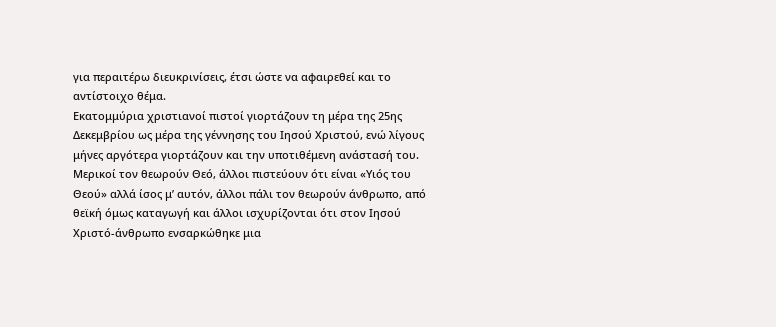για περαιτέρω διευκρινίσεις, έτσι ώστε να αφαιρεθεί και το αντίστοιχο θέμα.
Εκατομμύρια χριστιανοί πιστοί γιορτάζουν τη μέρα της 25ης Δεκεμβρίου ως μέρα της γέννησης του Ιησού Χριστού, ενώ λίγους μήνες αργότερα γιορτάζουν και την υποτιθέμενη ανάστασή του. Μερικοί τον θεωρούν Θεό, άλλοι πιστεύουν ότι είναι «Υιός του Θεού» αλλά ίσος μ’ αυτόν, άλλοι πάλι τον θεωρούν άνθρωπο, από θεϊκή όμως καταγωγή και άλλοι ισχυρίζονται ότι στον Ιησού Χριστό-άνθρωπο ενσαρκώθηκε μια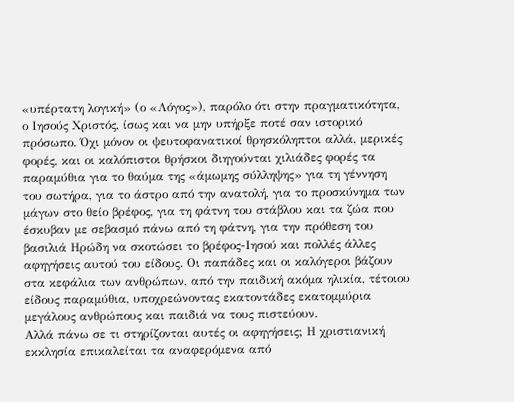«υπέρτατη λογική» (ο «Λόγος»), παρόλο ότι στην πραγματικότητα, ο Ιησούς Χριστός, ίσως και να μην υπήρξε ποτέ σαν ιστορικό πρόσωπο. Όχι μόνον οι ψευτοφανατικοί θρησκόληπτοι αλλά, μερικές φορές, και οι καλόπιστοι θρήσκοι διηγούνται χιλιάδες φορές τα παραμύθια για το θαύμα της «άμωμης σύλληψης» για τη γέννηση του σωτήρα, για το άστρο από την ανατολή, για το προσκύνημα των μάγων στο θείο βρέφος, για τη φάτνη του στάβλου και τα ζώα που έσκυβαν με σεβασμό πάνω από τη φάτνη, για την πρόθεση του βασιλιά Ηρώδη να σκοτώσει το βρέφος-Ιησού και πολλές άλλες αφηγήσεις αυτού του είδους. Οι παπάδες και οι καλόγεροι βάζουν στα κεφάλια των ανθρώπων, από την παιδική ακόμα ηλικία, τέτοιου είδους παραμύθια, υποχρεώνοντας εκατοντάδες εκατομμύρια μεγάλους ανθρώπους και παιδιά να τους πιστεύουν.
Αλλά πάνω σε τι στηρίζονται αυτές οι αφηγήσεις; Η χριστιανική εκκλησία επικαλείται τα αναφερόμενα από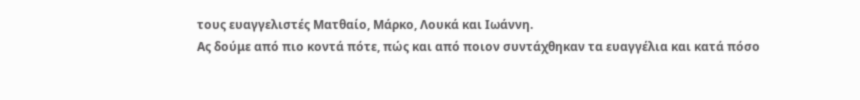τους ευαγγελιστές Ματθαίο, Μάρκο, Λουκά και Ιωάννη.
Ας δούμε από πιο κοντά πότε, πώς και από ποιον συντάχθηκαν τα ευαγγέλια και κατά πόσο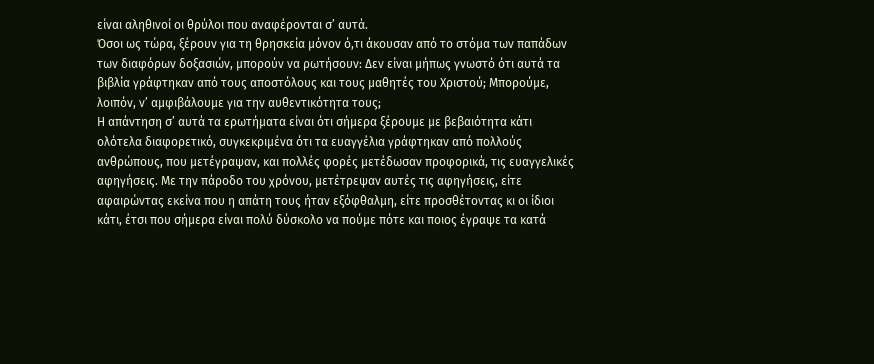είναι αληθινοί οι θρύλοι που αναφέρονται σ’ αυτά.
Όσοι ως τώρα, ξέρουν για τη θρησκεία μόνον ό,τι άκουσαν από το στόμα των παπάδων των διαφόρων δοξασιών, μπορούν να ρωτήσουν: Δεν είναι μήπως γνωστό ότι αυτά τα βιβλία γράφτηκαν από τους αποστόλους και τους μαθητές του Χριστού; Μπορούμε, λοιπόν, ν’ αμφιβάλουμε για την αυθεντικότητα τους;
Η απάντηση σ’ αυτά τα ερωτήματα είναι ότι σήμερα ξέρουμε με βεβαιότητα κάτι ολότελα διαφορετικό, συγκεκριμένα ότι τα ευαγγέλια γράφτηκαν από πολλούς ανθρώπους, που μετέγραψαν, και πολλές φορές μετέδωσαν προφορικά, τις ευαγγελικές αφηγήσεις. Με την πάροδο του χρόνου, μετέτρεψαν αυτές τις αφηγήσεις, είτε αφαιρώντας εκείνα που η απάτη τους ήταν εξόφθαλμη, είτε προσθέτοντας κι οι ίδιοι κάτι, έτσι που σήμερα είναι πολύ δύσκολο να πούμε πότε και ποιος έγραψε τα κατά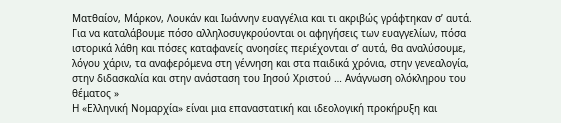Ματθαίον, Μάρκον, Λουκάν και Ιωάννην ευαγγέλια και τι ακριβώς γράφτηκαν σ’ αυτά. Για να καταλάβουμε πόσο αλληλοσυγκρούονται οι αφηγήσεις των ευαγγελίων, πόσα ιστορικά λάθη και πόσες καταφανείς ανοησίες περιέχονται σ’ αυτά, θα αναλύσουμε, λόγου χάριν, τα αναφερόμενα στη γέννηση και στα παιδικά χρόνια, στην γενεαλογία, στην διδασκαλία και στην ανάσταση του Ιησού Χριστού … Ανάγνωση ολόκληρου του θέματος »
Η «Ελληνική Νομαρχία» είναι μια επαναστατική και ιδεολογική προκήρυξη και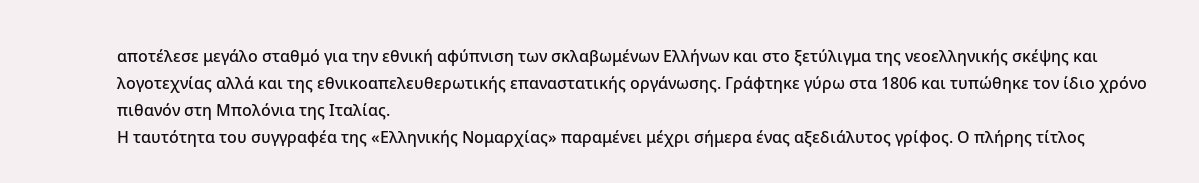αποτέλεσε μεγάλο σταθμό για την εθνική αφύπνιση των σκλαβωμένων Ελλήνων και στο ξετύλιγμα της νεοελληνικής σκέψης και λογοτεχνίας αλλά και της εθνικοαπελευθερωτικής επαναστατικής οργάνωσης. Γράφτηκε γύρω στα 1806 και τυπώθηκε τον ίδιο χρόνο πιθανόν στη Μπολόνια της Ιταλίας.
Η ταυτότητα του συγγραφέα της «Ελληνικής Νομαρχίας» παραμένει μέχρι σήμερα ένας αξεδιάλυτος γρίφος. Ο πλήρης τίτλος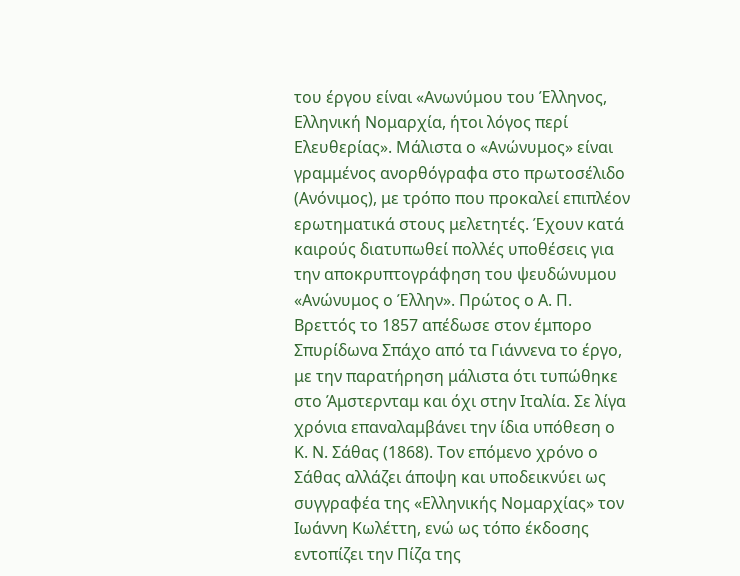του έργου είναι «Ανωνύμου του Έλληνος, Ελληνική Νομαρχία, ήτοι λόγος περί Ελευθερίας». Μάλιστα ο «Ανώνυμος» είναι γραμμένος ανορθόγραφα στο πρωτοσέλιδο (Ανόνιμος), με τρόπο που προκαλεί επιπλέον ερωτηματικά στους μελετητές. Έχουν κατά καιρούς διατυπωθεί πολλές υποθέσεις για την αποκρυπτογράφηση του ψευδώνυμου «Ανώνυμος ο Έλλην». Πρώτος ο Α. Π. Βρεττός το 1857 απέδωσε στον έμπορο Σπυρίδωνα Σπάχο από τα Γιάννενα το έργο, με την παρατήρηση μάλιστα ότι τυπώθηκε στο Άμστερνταμ και όχι στην Ιταλία. Σε λίγα χρόνια επαναλαμβάνει την ίδια υπόθεση ο Κ. Ν. Σάθας (1868). Τον επόμενο χρόνο ο Σάθας αλλάζει άποψη και υποδεικνύει ως συγγραφέα της «Ελληνικής Νομαρχίας» τον Ιωάννη Κωλέττη, ενώ ως τόπο έκδοσης εντοπίζει την Πίζα της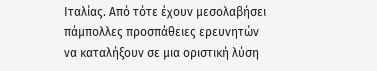Ιταλίας. Από τότε έχουν μεσολαβήσει πάμπολλες προσπάθειες ερευνητών να καταλήξουν σε μια οριστική λύση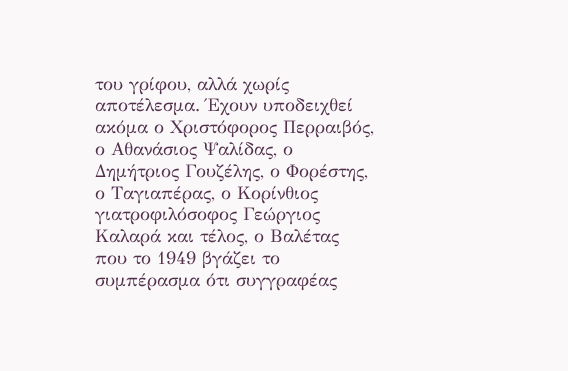του γρίφου, αλλά χωρίς αποτέλεσμα. Έχουν υποδειχθεί ακόμα ο Χριστόφορος Περραιβός, ο Αθανάσιος Ψαλίδας, ο Δημήτριος Γουζέλης, ο Φορέστης, ο Ταγιαπέρας, ο Κορίνθιος γιατροφιλόσοφος Γεώργιος Καλαρά και τέλος, ο Βαλέτας που το 1949 βγάζει το συμπέρασμα ότι συγγραφέας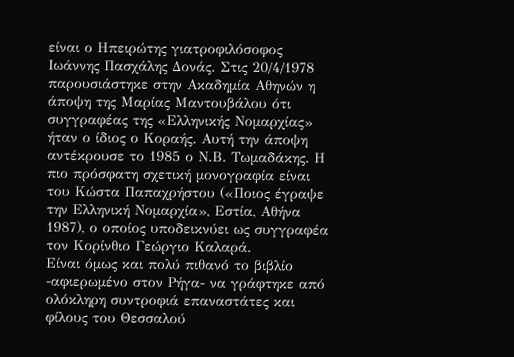είναι ο Ηπειρώτης γιατροφιλόσοφος Ιωάννης Πασχάλης Δονάς. Στις 20/4/1978 παρουσιάστηκε στην Ακαδημία Αθηνών η άποψη της Μαρίας Μαντουβάλου ότι συγγραφέας της «Ελληνικής Νομαρχίας» ήταν ο ίδιος ο Κοραής. Αυτή την άποψη αντέκρουσε το 1985 ο Ν.Β. Τωμαδάκης. Η πιο πρόσφατη σχετική μονογραφία είναι του Κώστα Παπαχρήστου («Ποιος έγραψε την Ελληνική Νομαρχία», Εστία, Αθήνα 1987), ο οποίος υποδεικνύει ως συγγραφέα τον Κορίνθιο Γεώργιο Καλαρά.
Είναι όμως και πολύ πιθανό το βιβλίο -αφιερωμένο στον Ρήγα- να γράφτηκε από ολόκληρη συντροφιά επαναστάτες και φίλους του Θεσσαλού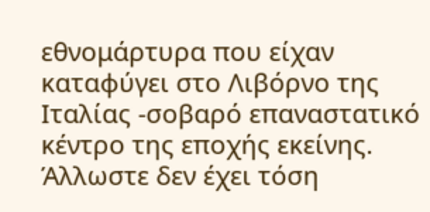εθνομάρτυρα που είχαν καταφύγει στο Λιβόρνο της Ιταλίας -σοβαρό επαναστατικό κέντρο της εποχής εκείνης. Άλλωστε δεν έχει τόση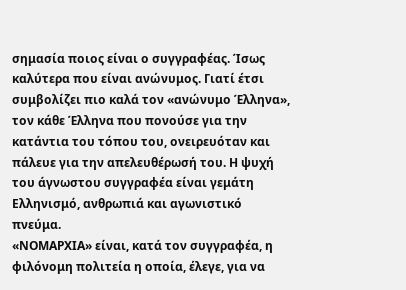σημασία ποιος είναι ο συγγραφέας. Ίσως καλύτερα που είναι ανώνυμος. Γιατί έτσι συμβολίζει πιο καλά τον «ανώνυμο Έλληνα», τον κάθε Έλληνα που πονούσε για την κατάντια του τόπου του, ονειρευόταν και πάλευε για την απελευθέρωσή του. Η ψυχή του άγνωστου συγγραφέα είναι γεμάτη Ελληνισμό, ανθρωπιά και αγωνιστικό πνεύμα.
«ΝΟΜΑΡΧΙΑ» είναι, κατά τον συγγραφέα, η φιλόνομη πολιτεία η οποία, έλεγε, για να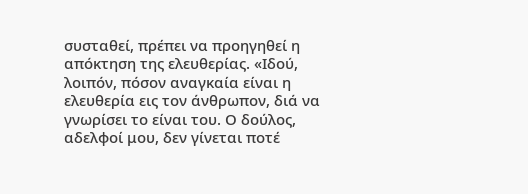συσταθεί, πρέπει να προηγηθεί η απόκτηση της ελευθερίας. «Ιδού, λοιπόν, πόσον αναγκαία είναι η ελευθερία εις τον άνθρωπον, διά να γνωρίσει το είναι του. Ο δούλος, αδελφοί μου, δεν γίνεται ποτέ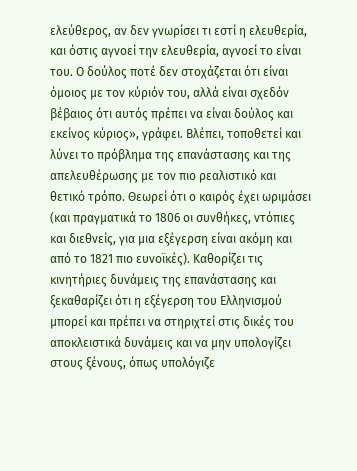ελεύθερος, αν δεν γνωρίσει τι εστί η ελευθερία, και όστις αγνοεί την ελευθερία, αγνοεί το είναι του. Ο δούλος ποτέ δεν στοχάζεται ότι είναι όμοιος με τον κύριόν του, αλλά είναι σχεδόν βέβαιος ότι αυτός πρέπει να είναι δούλος και εκείνος κύριος», γράφει. Βλέπει, τοποθετεί και λύνει το πρόβλημα της επανάστασης και της απελευθέρωσης με τον πιο ρεαλιστικό και θετικό τρόπο. Θεωρεί ότι ο καιρός έχει ωριμάσει (και πραγματικά το 1806 οι συνθήκες, ντόπιες και διεθνείς, για μια εξέγερση είναι ακόμη και από το 1821 πιο ευνοϊκές). Καθορίζει τις κινητήριες δυνάμεις της επανάστασης και ξεκαθαρίζει ότι η εξέγερση του Ελληνισμού μπορεί και πρέπει να στηριχτεί στις δικές του αποκλειστικά δυνάμεις και να μην υπολογίζει στους ξένους, όπως υπολόγιζε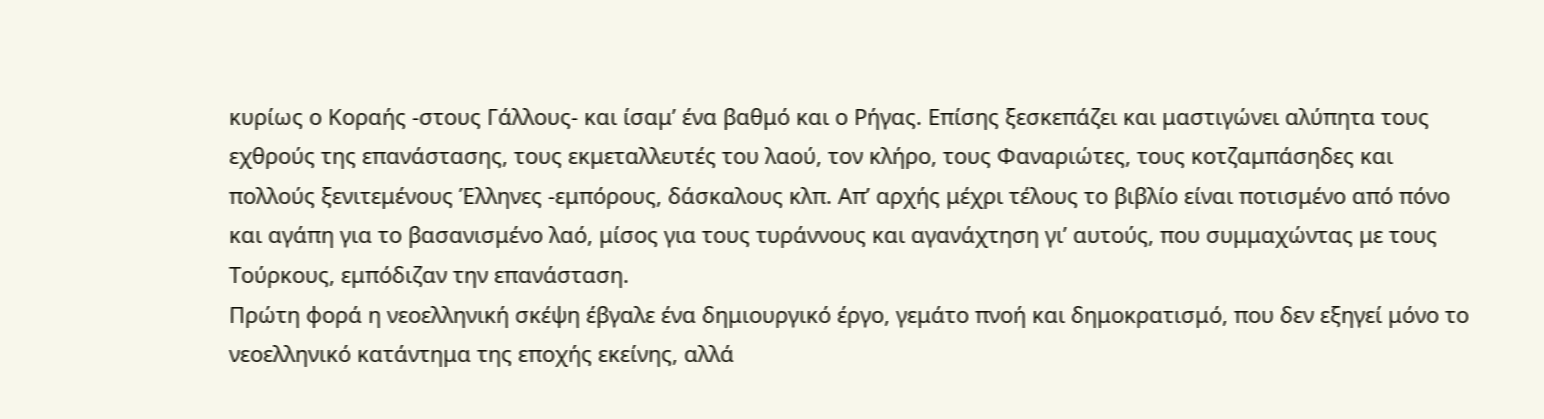κυρίως ο Κοραής -στους Γάλλους- και ίσαμ’ ένα βαθμό και ο Ρήγας. Επίσης ξεσκεπάζει και μαστιγώνει αλύπητα τους εχθρούς της επανάστασης, τους εκμεταλλευτές του λαού, τον κλήρο, τους Φαναριώτες, τους κοτζαμπάσηδες και πολλούς ξενιτεμένους Έλληνες -εμπόρους, δάσκαλους κλπ. Απ’ αρχής μέχρι τέλους το βιβλίο είναι ποτισμένο από πόνο και αγάπη για το βασανισμένο λαό, μίσος για τους τυράννους και αγανάχτηση γι’ αυτούς, που συμμαχώντας με τους Τούρκους, εμπόδιζαν την επανάσταση.
Πρώτη φορά η νεοελληνική σκέψη έβγαλε ένα δημιουργικό έργο, γεμάτο πνοή και δημοκρατισμό, που δεν εξηγεί μόνο το νεοελληνικό κατάντημα της εποχής εκείνης, αλλά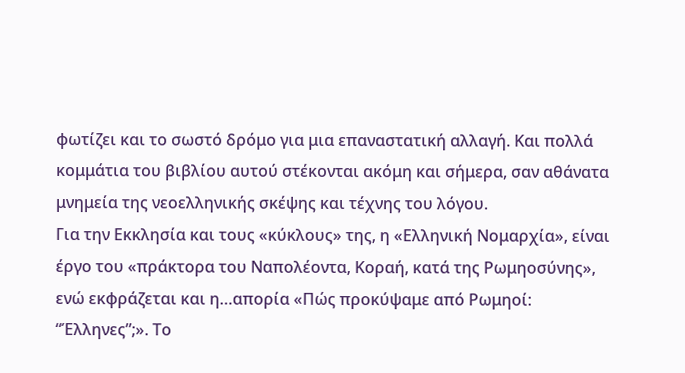φωτίζει και το σωστό δρόμο για μια επαναστατική αλλαγή. Και πολλά κομμάτια του βιβλίου αυτού στέκονται ακόμη και σήμερα, σαν αθάνατα μνημεία της νεοελληνικής σκέψης και τέχνης του λόγου.
Για την Εκκλησία και τους «κύκλους» της, η «Ελληνική Νομαρχία», είναι έργο του «πράκτορα του Ναπολέοντα, Κοραή, κατά της Ρωμηοσύνης», ενώ εκφράζεται και η…απορία «Πώς προκύψαμε από Ρωμηοί: “Έλληνες”;». Το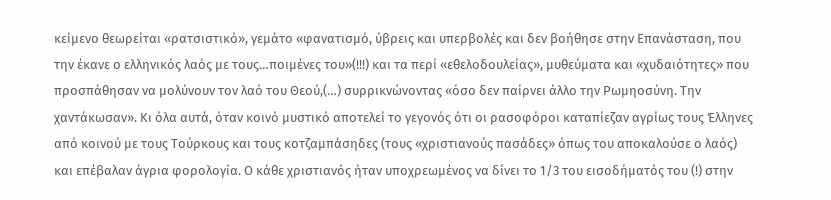κείμενο θεωρείται «ρατσιστικό», γεμάτο «φανατισμό, ύβρεις και υπερβολές και δεν βοήθησε στην Επανάσταση, που την έκανε ο ελληνικός λαός με τους…ποιμένες του»(!!!) και τα περί «εθελοδουλείας», μυθεύματα και «χυδαιότητες» που προσπάθησαν να μολύνουν τον λαό του Θεού,(…) συρρικνώνοντας «όσο δεν παίρνει άλλο την Ρωμηοσύνη. Την χαντάκωσαν». Κι όλα αυτά, όταν κοινό μυστικό αποτελεί το γεγονός ότι οι ρασοφόροι καταπίεζαν αγρίως τους Έλληνες από κοινού με τους Τούρκους και τους κοτζαμπάσηδες (τους «χριστιανούς πασάδες» όπως του αποκαλούσε ο λαός) και επέβαλαν άγρια φορολογία. Ο κάθε χριστιανός ήταν υποχρεωμένος να δίνει το 1/3 του εισοδήματός του (!) στην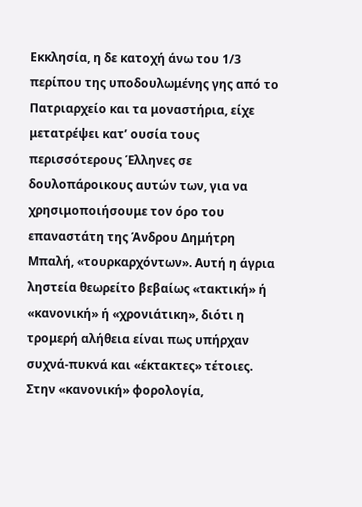Εκκλησία, η δε κατοχή άνω του 1/3 περίπου της υποδουλωμένης γης από το Πατριαρχείο και τα μοναστήρια, είχε μετατρέψει κατ’ ουσία τους περισσότερους Έλληνες σε δουλοπάροικους αυτών των, για να χρησιμοποιήσουμε τον όρο του επαναστάτη της Άνδρου Δημήτρη Μπαλή, «τουρκαρχόντων». Αυτή η άγρια ληστεία θεωρείτο βεβαίως «τακτική» ή «κανονική» ή «χρονιάτικη», διότι η τρομερή αλήθεια είναι πως υπήρχαν συχνά-πυκνά και «έκτακτες» τέτοιες. Στην «κανονική» φορολογία,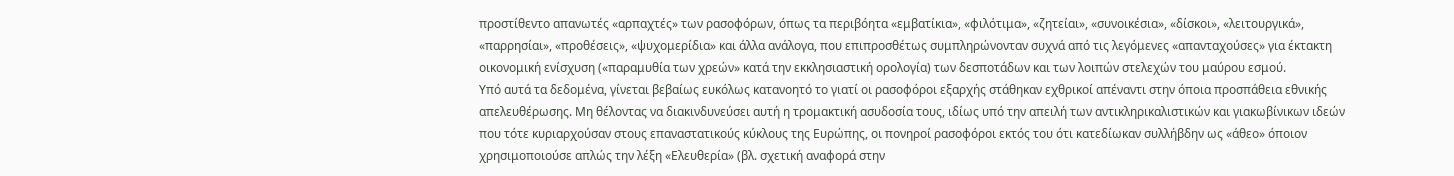προστίθεντο απανωτές «αρπαχτές» των ρασοφόρων, όπως τα περιβόητα «εμβατίκια», «φιλότιμα», «ζητείαι», «συνοικέσια», «δίσκοι», «λειτουργικά», «παρρησίαι», «προθέσεις», «ψυχομερίδια» και άλλα ανάλογα, που επιπροσθέτως συμπληρώνονταν συχνά από τις λεγόμενες «απανταχούσες» για έκτακτη οικονομική ενίσχυση («παραμυθία των χρεών» κατά την εκκλησιαστική ορολογία) των δεσποτάδων και των λοιπών στελεχών του μαύρου εσμού.
Υπό αυτά τα δεδομένα, γίνεται βεβαίως ευκόλως κατανοητό το γιατί οι ρασοφόροι εξαρχής στάθηκαν εχθρικοί απέναντι στην όποια προσπάθεια εθνικής απελευθέρωσης. Μη θέλοντας να διακινδυνεύσει αυτή η τρομακτική ασυδοσία τους, ιδίως υπό την απειλή των αντικληρικαλιστικών και γιακωβίνικων ιδεών που τότε κυριαρχούσαν στους επαναστατικούς κύκλους της Ευρώπης, οι πονηροί ρασοφόροι εκτός του ότι κατεδίωκαν συλλήβδην ως «άθεο» όποιον χρησιμοποιούσε απλώς την λέξη «Ελευθερία» (βλ. σχετική αναφορά στην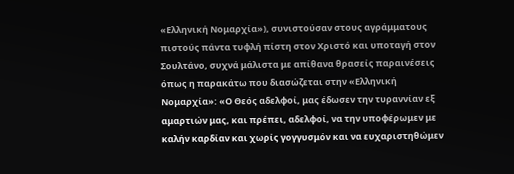«Ελληνική Νομαρχία»), συνιστούσαν στους αγράμματους πιστούς πάντα τυφλή πίστη στον Χριστό και υποταγή στον Σουλτάνο, συχνά μάλιστα με απίθανα θρασείς παραινέσεις όπως η παρακάτω που διασώζεται στην «Ελληνική Νομαρχία»: «Ο Θεός αδελφοί, μας έδωσεν την τυραννίαν εξ αμαρτιών μας, και πρέπει, αδελφοί, να την υποφέρωμεν με καλήν καρδίαν και χωρίς γογγυσμόν και να ευχαριστηθώμεν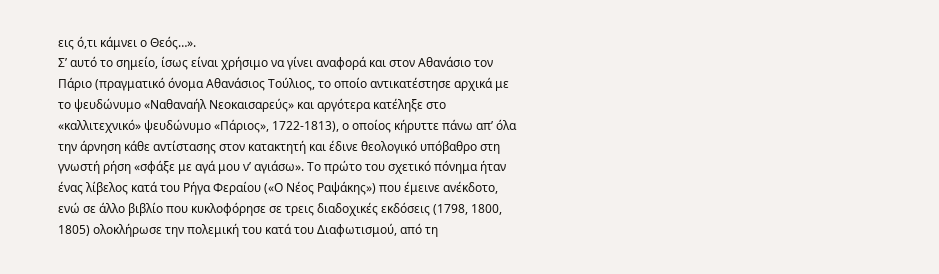εις ό,τι κάμνει ο Θεός…».
Σ’ αυτό το σημείο, ίσως είναι χρήσιμο να γίνει αναφορά και στον Αθανάσιο τον Πάριο (πραγματικό όνομα Αθανάσιος Τούλιος, το οποίο αντικατέστησε αρχικά με το ψευδώνυμο «Ναθαναήλ Νεοκαισαρεύς» και αργότερα κατέληξε στο «καλλιτεχνικό» ψευδώνυμο «Πάριος», 1722-1813), ο οποίος κήρυττε πάνω απ’ όλα την άρνηση κάθε αντίστασης στον κατακτητή και έδινε θεολογικό υπόβαθρο στη γνωστή ρήση «σφάξε με αγά μου ν’ αγιάσω». Το πρώτο του σχετικό πόνημα ήταν ένας λίβελος κατά του Ρήγα Φεραίου («Ο Νέος Ραψάκης») που έμεινε ανέκδοτο, ενώ σε άλλο βιβλίο που κυκλοφόρησε σε τρεις διαδοχικές εκδόσεις (1798, 1800, 1805) ολοκλήρωσε την πολεμική του κατά του Διαφωτισμού, από τη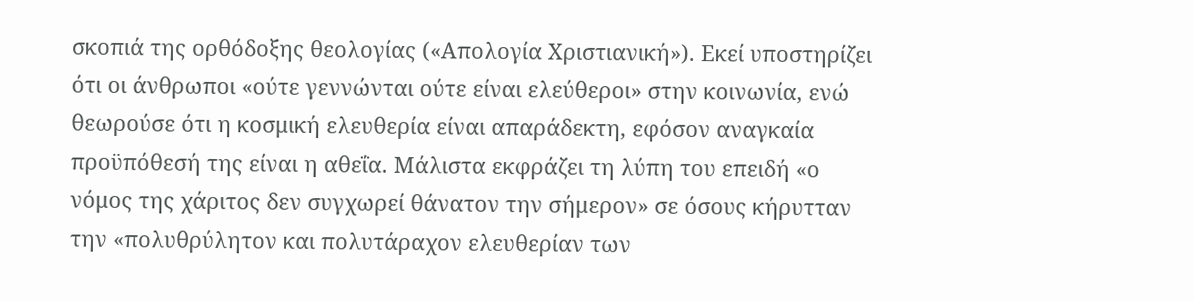σκοπιά της ορθόδοξης θεολογίας («Απολογία Χριστιανική»). Εκεί υποστηρίζει ότι οι άνθρωποι «ούτε γεννώνται ούτε είναι ελεύθεροι» στην κοινωνία, ενώ θεωρούσε ότι η κοσμική ελευθερία είναι απαράδεκτη, εφόσον αναγκαία προϋπόθεσή της είναι η αθεΐα. Μάλιστα εκφράζει τη λύπη του επειδή «ο νόμος της χάριτος δεν συγχωρεί θάνατον την σήμερον» σε όσους κήρυτταν την «πολυθρύλητον και πολυτάραχον ελευθερίαν των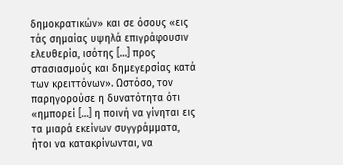δημοκρατικών» και σε όσους «εις τάς σημαίας υψηλά επιγράφουσιν ελευθερία, ισότης […] προς στασιασμούς και δημεγερσίας κατά των κρειττόνων». Ωστόσο, τον παρηγορούσε η δυνατότητα ότι «ημπορεί […] η ποινή να γίνηται εις τα μιαρά εκείνων συγγράμματα, ήτοι να κατακρίνωνται, να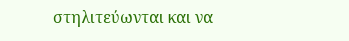στηλιτεύωνται και να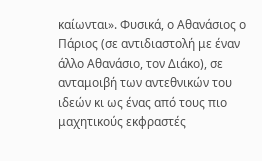καίωνται». Φυσικά, ο Αθανάσιος ο Πάριος (σε αντιδιαστολή με έναν άλλο Αθανάσιο, τον Διάκο), σε ανταμοιβή των αντεθνικών του ιδεών κι ως ένας από τους πιο μαχητικούς εκφραστές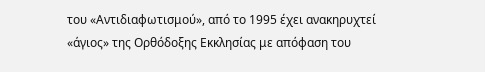του «Αντιδιαφωτισμού», από το 1995 έχει ανακηρυχτεί «άγιος» της Ορθόδοξης Εκκλησίας με απόφαση του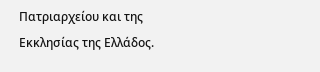Πατριαρχείου και της Εκκλησίας της Ελλάδος.